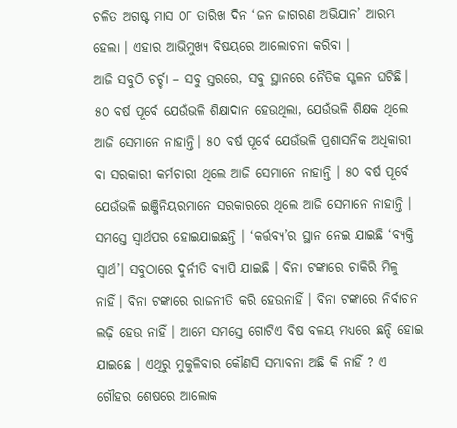ଚଳିତ ଅଗଷ୍ଟ ମାସ ୦୮ ତାରିଖ ଦିନ ‘ଜନ ଜାଗରଣ ଅଭିଯାନ’ ଆରମ୍ଭ ହେଲା । ଏହାର ଆଭିମୁଖ୍ୟ ବିଷୟରେ ଆଲୋଚନା କରିବା ।
ଆଜି ସବୁଠି ଚର୍ଚ୍ଚା – ସବୁ ସ୍ତରରେ, ସବୁ ସ୍ଥାନରେ ନୈତିକ ସ୍ଖଳନ ଘଟିଛି। ୫୦ ବର୍ଷ ପୂର୍ବେ ଯେଉଁଭଳି ଶିକ୍ଷାଦାନ ହେଉଥିଲା, ଯେଉଁଭଳି ଶିକ୍ଷକ ଥିଲେ ଆଜି ସେମାନେ ନାହାନ୍ତି। ୫୦ ବର୍ଷ ପୂର୍ବେ ଯେଉଁଭଳି ପ୍ରଶାସନିକ ଅଧିକାରୀ ବା ସରକାରୀ କର୍ମଚାରୀ ଥିଲେ ଆଜି ସେମାନେ ନାହାନ୍ତି । ୫୦ ବର୍ଷ ପୂର୍ବେ ଯେଉଁଭଳି ଇଞ୍ଜିନିୟରମାନେ ସରକାରରେ ଥିଲେ ଆଜି ସେମାନେ ନାହାନ୍ତି । ସମସ୍ତେ ସ୍ବାର୍ଥପର ହୋଇଯାଇଛନ୍ତି । ‘କର୍ତ୍ତବ୍ୟ’ର ସ୍ଥାନ ନେଇ ଯାଇଛି ‘ବ୍ୟକ୍ତି ସ୍ବାର୍ଥ’। ସବୁଠାରେ ଦୁର୍ନୀତି ବ୍ୟାପି ଯାଇଛି । ବିନା ଟଙ୍କାରେ ଚାକିରି ମିଳୁ ନାହିଁ। ବିନା ଟଙ୍କାରେ ରାଜନୀତି କରି ହେଉନାହିଁ । ବିନା ଟଙ୍କାରେ ନିର୍ବାଚନ ଲଢ଼ି ହେଉ ନାହିଁ । ଆମେ ସମସ୍ତେ ଗୋଟିଏ ବିଷ ବଳୟ ମଧ୍ୟରେ ଛନ୍ଦି ହୋଇ ଯାଇଛେ । ଏଥିରୁ ମୁକୁଳିବାର କୌଣସି ସମ୍ଭାବନା ଅଛି କି ନାହିଁ ? ଏ ଗୌହର ଶେଷରେ ଆଲୋକ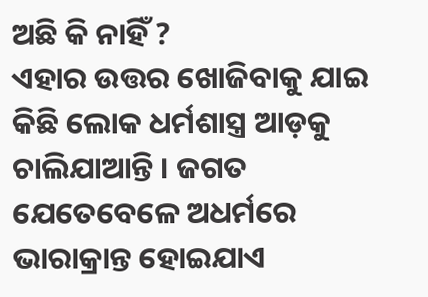ଅଛି କି ନାହିଁ ?
ଏହାର ଉତ୍ତର ଖୋଜିବାକୁ ଯାଇ କିଛି ଲୋକ ଧର୍ମଶାସ୍ତ୍ର ଆଡ଼କୁ ଚାଲିଯାଆନ୍ତି । ଜଗତ ଯେତେବେଳେ ଅଧର୍ମରେ ଭାରାକ୍ରାନ୍ତ ହୋଇଯାଏ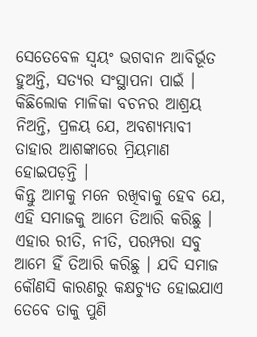ସେତେବେଳ ସ୍ବୟଂ ଭଗବାନ ଆବିର୍ଭୂତ ହୁଅନ୍ତି, ସତ୍ୟର ସଂସ୍ଥାପନା ପାଇଁ । କିଛିଲୋକ ମାଳିକା ବଚନର ଆଶ୍ରୟ ନିଅନ୍ତି, ପ୍ରଳୟ ଯେ, ଅବଶ୍ୟମ୍ଭାବୀ ତାହାର ଆଶଙ୍କାରେ ମ୍ରିୟମାଣ ହୋଇପଡ଼ନ୍ତି ।
କିନ୍ତୁ ଆମକୁ ମନେ ରଖିବାକୁ ହେବ ଯେ, ଏହି ସମାଜକୁ ଆମେ ତିଆରି କରିଛୁ । ଏହାର ରୀତି, ନୀତି, ପରମ୍ପରା ସବୁ ଆମେ ହିଁ ତିଆରି କରିଛୁ । ଯଦି ସମାଜ କୌଣସି କାରଣରୁ କକ୍ଷଚ୍ୟୁତ ହୋଇଯାଏ ତେବେ ତାକୁ ପୁଣି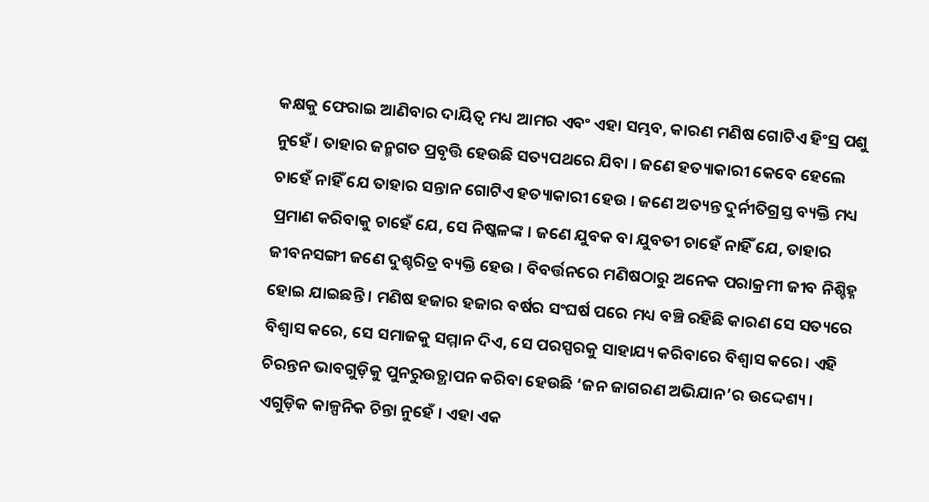କକ୍ଷକୁ ଫେରାଇ ଆଣିବାର ଦାୟିତ୍ବ ମଧ୍ୟ ଆମର ଏବଂ ଏହା ସମ୍ଭବ, କାରଣ ମଣିଷ ଗୋଟିଏ ହିଂସ୍ର ପଶୁ ନୁହେଁ । ତାହାର ଜନ୍ମଗତ ପ୍ରବୃତ୍ତି ହେଉଛି ସତ୍ୟପଥରେ ଯିବା । ଜଣେ ହତ୍ୟାକାରୀ କେବେ ହେଲେ ଚାହେଁ ନାହିଁ ଯେ ତାହାର ସନ୍ତାନ ଗୋଟିଏ ହତ୍ୟାକାରୀ ହେଉ । ଜଣେ ଅତ୍ୟନ୍ତ ଦୁର୍ନୀତିଗ୍ରସ୍ତ ବ୍ୟକ୍ତି ମଧ୍ୟ ପ୍ରମାଣ କରିବାକୁ ଚାହେଁ ଯେ, ସେ ନିଷ୍କଳଙ୍କ । ଜଣେ ଯୁବକ ବା ଯୁବତୀ ଚାହେଁ ନାହିଁ ଯେ, ତାହାର ଜୀବନସଙ୍ଗୀ ଜଣେ ଦୁଶ୍ଚରିତ୍ର ବ୍ୟକ୍ତି ହେଉ । ବିବର୍ତ୍ତନରେ ମଣିଷଠାରୁ ଅନେକ ପରାକ୍ରମୀ ଜୀବ ନିଶ୍ଚିହ୍ନ ହୋଇ ଯାଇଛନ୍ତି । ମଣିଷ ହଜାର ହଜାର ବର୍ଷର ସଂଘର୍ଷ ପରେ ମଧ୍ୟ ବଞ୍ଚି ରହିଛି କାରଣ ସେ ସତ୍ୟରେ ବିଶ୍ବାସ କରେ, ସେ ସମାଜକୁ ସମ୍ମାନ ଦିଏ, ସେ ପରସ୍ପରକୁ ସାହାଯ୍ୟ କରିବାରେ ବିଶ୍ବାସ କରେ। ଏହି ଚିରନ୍ତନ ଭାବଗୁଡ଼ିକୁ ପୁନରୁଉତ୍ଥାପନ କରିବା ହେଉଛି ‘ଜନ ଜାଗରଣ ଅଭିଯାନ’ର ଉଦ୍ଦେଶ୍ୟ। ଏଗୁଡ଼ିକ କାଳ୍ପନିକ ଚିନ୍ତା ନୁହେଁ । ଏହା ଏକ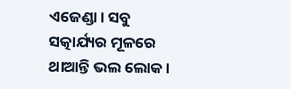ଏଜେଣ୍ଡା । ସବୁ ସତ୍କାର୍ଯ୍ୟର ମୂଳରେ ଥାଆନ୍ତି ଭଲ ଲୋକ।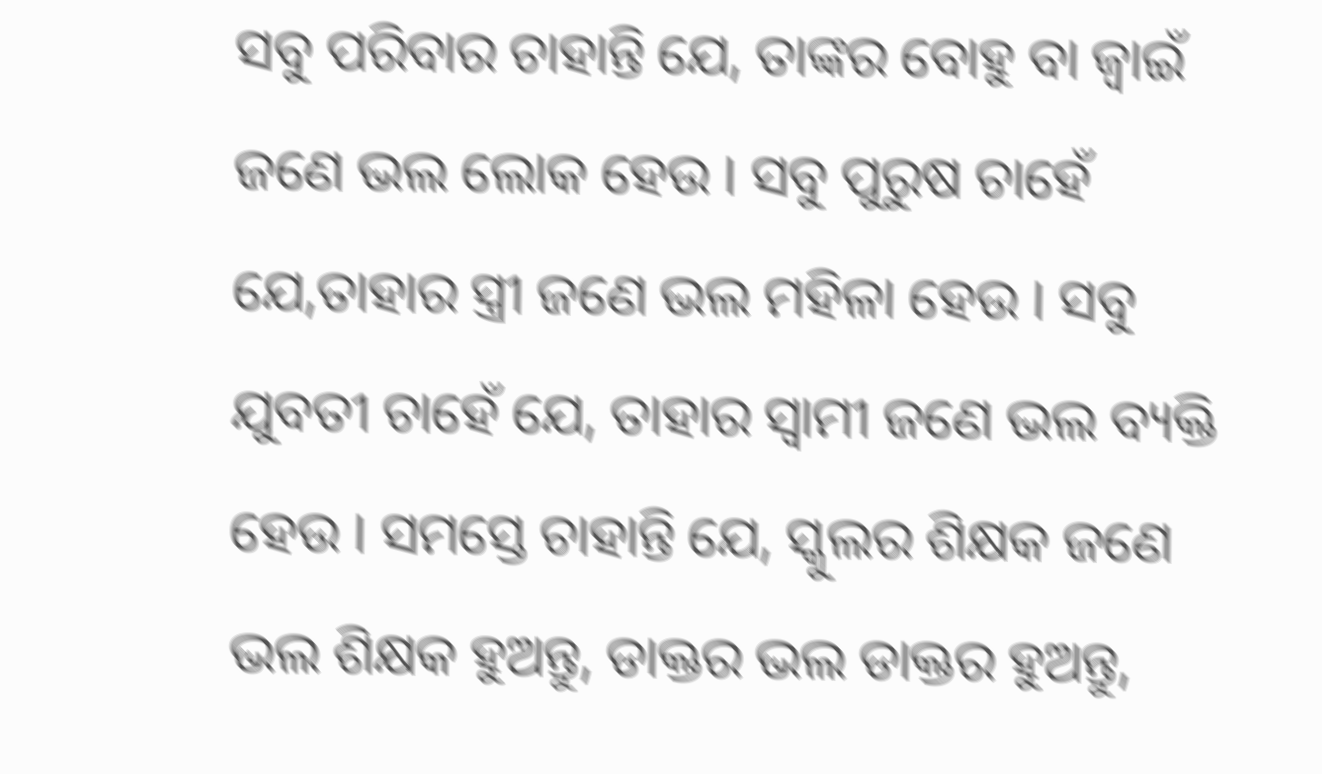ସବୁ ପରିବାର ଚାହାନ୍ତି ଯେ, ତାଙ୍କର ବୋହୁ ବା ଜ୍ବାଇଁ ଜଣେ ଭଲ ଲୋକ ହେଉ । ସବୁ ପୁରୁଷ ଚାହେଁ ଯେ,ତାହାର ସ୍ତ୍ରୀ ଜଣେ ଭଲ ମହିଳା ହେଉ । ସବୁ ଯୁବତୀ ଚାହେଁ ଯେ, ତାହାର ସ୍ବାମୀ ଜଣେ ଭଲ ବ୍ୟକ୍ତି ହେଉ । ସମସ୍ତେ ଚାହାନ୍ତି ଯେ, ସ୍କୁଲର ଶିକ୍ଷକ ଜଣେ ଭଲ ଶିକ୍ଷକ ହୁଅନ୍ତୁ, ଡାକ୍ତର ଭଲ ଡାକ୍ତର ହୁଅନ୍ତୁ,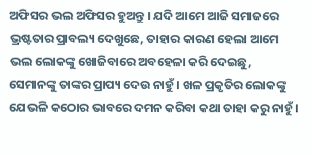ଅଫିସର ଭଲ ଅଫିସର ହୁଅନ୍ତୁ । ଯଦି ଆମେ ଆଜି ସମାଜରେ ଭ୍ରଷ୍ଟତାର ପ୍ରାବଲ୍ୟ ଦେଖୁଛେ, ତାହାର କାରଣ ହେଲା ଆମେ ଭଲ ଲୋକଙ୍କୁ ଖୋଜିବାରେ ଅବହେଳା କରି ଦେଇଛୁ, ସେମାନଙ୍କୁ ତାଙ୍କର ପ୍ରାପ୍ୟ ଦେଉ ନାହୁଁ । ଖଳ ପ୍ରକୃତିର ଲୋକଙ୍କୁ ଯେଭଳି କଠୋର ଭାବରେ ଦମନ କରିବା କଥା ତାହା କରୁ ନାହୁଁ।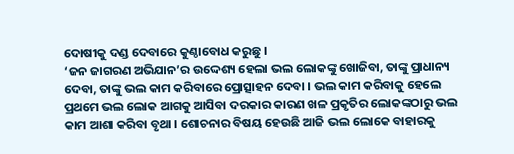ଦୋଷୀକୁ ଦଣ୍ଡ ଦେବାରେ କୁଣ୍ଠାବୋଧ କରୁଛୁ ।
‘ଜନ ଜାଗରଣ ଅଭିଯାନ’ର ଉଦ୍ଦେଶ୍ୟ ହେଲା ଭଲ ଲୋକଙ୍କୁ ଖୋଜିବା, ତାଙ୍କୁ ପ୍ରାଧାନ୍ୟ ଦେବା, ତାଙ୍କୁ ଭଲ କାମ କରିବାରେ ପ୍ରୋତ୍ସାହନ ଦେବା । ଭଲ କାମ କରିବାକୁ ହେଲେ ପ୍ରଥମେ ଭଲ ଲୋକ ଆଗକୁ ଆସିବା ଦରକାର କାରଣ ଖଳ ପ୍ରକୃତିର ଲୋକଙ୍କଠାରୁ ଭଲ କାମ ଆଶା କରିବା ବୃଥା । ଶୋଚନାର ବିଷୟ ହେଉଛି ଆଜି ଭଲ ଲୋକେ ବାହାରକୁ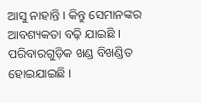ଆସୁ ନାହାନ୍ତି । କିନ୍ତୁ ସେମାନଙ୍କର ଆବଶ୍ୟକତା ବଢ଼ି ଯାଇଛି । ପରିବାରଗୁଡ଼ିକ ଖଣ୍ଡ ବିଖଣ୍ଡିତ ହୋଇଯାଇଛି ।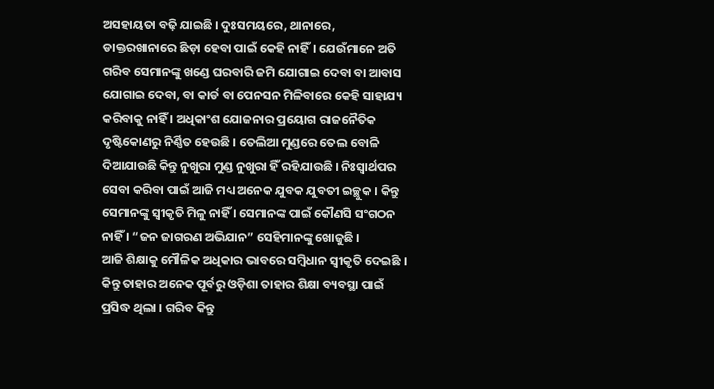ଅସହାୟତା ବଢ଼ି ଯାଇଛି । ଦୁଃସମୟରେ, ଥାନାରେ, ଡାକ୍ତରଖାନାରେ ଛିଡ଼ା ହେବା ପାଇଁ କେହି ନାହିଁ। ଯେଉଁମାନେ ଅତି ଗରିବ ସେମାନଙ୍କୁ ଖଣ୍ଡେ ଘରବାରି ଜମି ଯୋଗାଇ ଦେବା ବା ଆବାସ ଯୋଗାଇ ଦେବା, ବା କାର୍ଡ ବା ପେନସନ ମିଳିବାରେ କେହି ସାହାଯ୍ୟ କରିବାକୁ ନାହିଁ । ଅଧିକାଂଶ ଯୋଜନାର ପ୍ରୟୋଗ ରାଜନୈତିକ ଦୃଷ୍ଟିକୋଣରୁ ନିର୍ଣ୍ଣିତ ହେଉଛି । ତେଲିଆ ମୁଣ୍ଡରେ ତେଲ ବୋଳି ଦିଆଯାଉଛି କିନ୍ତୁ ନୁଖୁରା ମୁଣ୍ଡ ନୁଖୁରା ହିଁ ରହିଯାଉଛି । ନିଃସ୍ବାର୍ଥପର ସେବା କରିବା ପାଇଁ ଆଜି ମଧ୍ୟ ଅନେକ ଯୁବକ ଯୁବତୀ ଇଚ୍ଛୁକ । କିନ୍ତୁ ସେମାନଙ୍କୁ ସ୍ୱୀକୃତି ମିଳୁ ନାହିଁ । ସେମାନଙ୍କ ପାଇଁ କୌଣସି ସଂଗଠନ ନାହିଁ । “ଜନ ଜାଗରଣ ଅଭିଯାନ” ସେହିମାନଙ୍କୁ ଖୋଜୁଛି ।
ଆଜି ଶିକ୍ଷାକୁ ମୌଳିକ ଅଧିକାର ଭାବରେ ସମ୍ବିଧାନ ସ୍ୱୀକୃତି ଦେଇଛି । କିନ୍ତୁ ତାହାର ଅନେକ ପୂର୍ବରୁ ଓଡ଼ିଶା ତାହାର ଶିକ୍ଷା ବ୍ୟବସ୍ଥା ପାଇଁ ପ୍ରସିଦ୍ଧ ଥିଲା । ଗରିବ କିନ୍ତୁ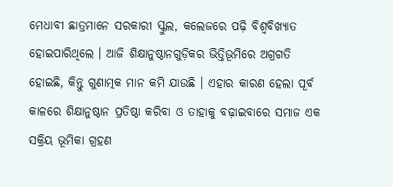ମେଧାବୀ ଛାତ୍ରମାନେ ସରକାରୀ ସ୍କୁଲ, କଲେଜରେ ପଢ଼ି ବିଶ୍ବବିଖ୍ୟାତ ହୋଇପାରିଥିଲେ । ଆଜି ଶିକ୍ଷାନୁଷ୍ଠାନଗୁଡ଼ିକର ଭିତ୍ତିଭୂମିରେ ଅଗ୍ରଗତି ହୋଇଛି, କିନ୍ତୁ ଗୁଣାତ୍ମକ ମାନ କମି ଯାଉଛି । ଏହାର କାରଣ ହେଲା ପୂର୍ବ କାଳରେ ଶିକ୍ଷାନୁଷ୍ଠାନ ପ୍ରତିଷ୍ଠା କରିବା ଓ ତାହାକୁ ବଢ଼ାଇବାରେ ସମାଜ ଏକ ସକ୍ରିୟ ଭୂମିକା ଗ୍ରହଣ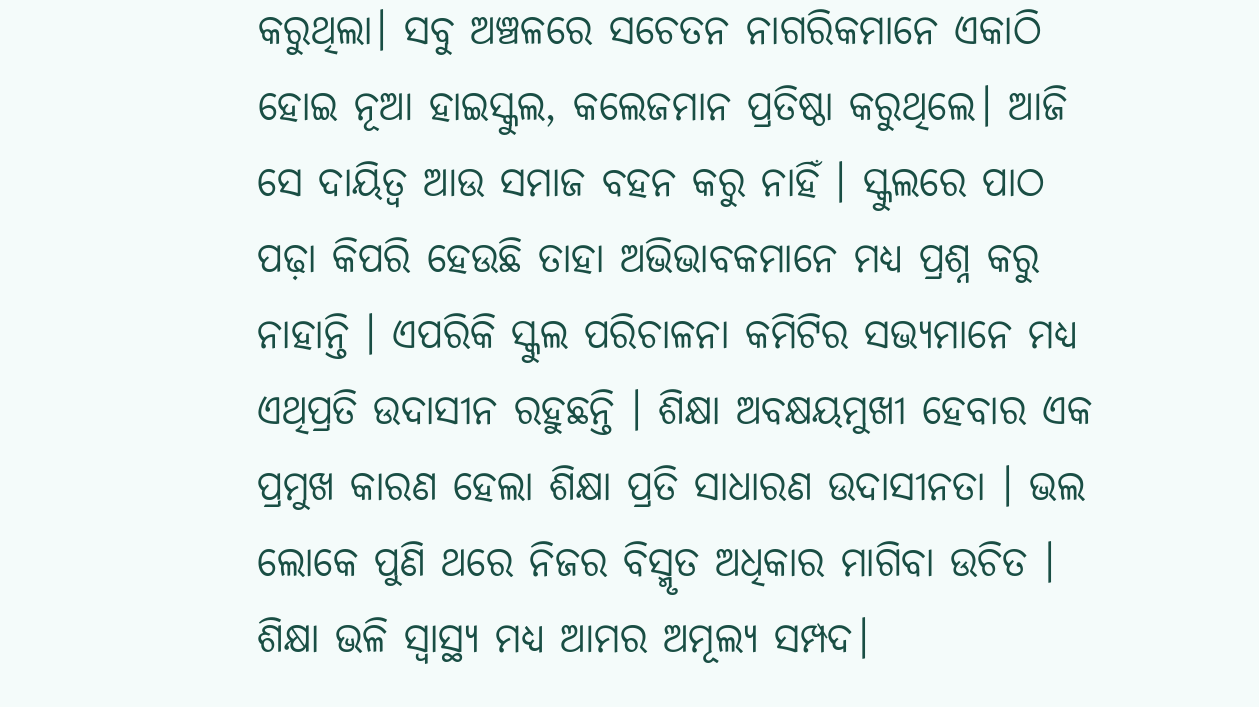କରୁଥିଲା। ସବୁ ଅଞ୍ଚଳରେ ସଚେତନ ନାଗରିକମାନେ ଏକାଠି ହୋଇ ନୂଆ ହାଇସ୍କୁଲ, କଲେଜମାନ ପ୍ରତିଷ୍ଠା କରୁଥିଲେ। ଆଜି ସେ ଦାୟିତ୍ବ ଆଉ ସମାଜ ବହନ କରୁ ନାହିଁ । ସ୍କୁଲରେ ପାଠ ପଢ଼ା କିପରି ହେଉଛି ତାହା ଅଭିଭାବକମାନେ ମଧ୍ୟ ପ୍ରଶ୍ନ କରୁ ନାହାନ୍ତି । ଏପରିକି ସ୍କୁଲ ପରିଚାଳନା କମିଟିର ସଭ୍ୟମାନେ ମଧ୍ୟ ଏଥିପ୍ରତି ଉଦାସୀନ ରହୁଛନ୍ତି । ଶିକ୍ଷା ଅବକ୍ଷୟମୁଖୀ ହେବାର ଏକ ପ୍ରମୁଖ କାରଣ ହେଲା ଶିକ୍ଷା ପ୍ରତି ସାଧାରଣ ଉଦାସୀନତା । ଭଲ ଲୋକେ ପୁଣି ଥରେ ନିଜର ବିସ୍ମୃତ ଅଧିକାର ମାଗିବା ଉଚିତ ।
ଶିକ୍ଷା ଭଳି ସ୍ବାସ୍ଥ୍ୟ ମଧ୍ୟ ଆମର ଅମୂଲ୍ୟ ସମ୍ପଦ।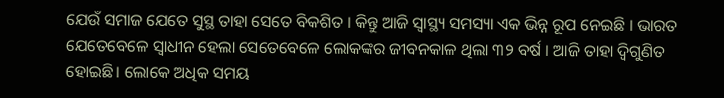ଯେଉଁ ସମାଜ ଯେତେ ସୁସ୍ଥ ତାହା ସେତେ ବିକଶିତ । କିନ୍ତୁ ଆଜି ସ୍ବାସ୍ଥ୍ୟ ସମସ୍ୟା ଏକ ଭିନ୍ନ ରୂପ ନେଇଛି । ଭାରତ ଯେତେବେଳେ ସ୍ବାଧୀନ ହେଲା ସେତେବେଳେ ଲୋକଙ୍କର ଜୀବନକାଳ ଥିଲା ୩୨ ବର୍ଷ । ଆଜି ତାହା ଦ୍ବିଗୁଣିତ ହୋଇଛି। ଲୋକେ ଅଧିକ ସମୟ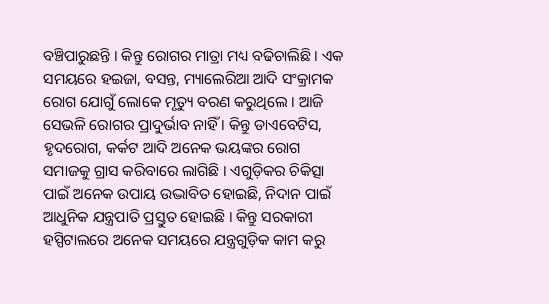ବଞ୍ଚିପାରୁଛନ୍ତି । କିନ୍ତୁ ରୋଗର ମାତ୍ରା ମଧ୍ୟ ବଢିଚାଲିଛି । ଏକ ସମୟରେ ହଇଜା, ବସନ୍ତ, ମ୍ୟାଲେରିଆ ଆଦି ସଂକ୍ରାମକ ରୋଗ ଯୋଗୁଁ ଲୋକେ ମୃତ୍ୟୁ ବରଣ କରୁଥିଲେ । ଆଜି ସେଭଳି ରୋଗର ପ୍ରାଦୁର୍ଭାବ ନାହିଁ । କିନ୍ତୁ ଡାଏବେଟିସ, ହୃଦରୋଗ, କର୍କଟ ଆଦି ଅନେକ ଭୟଙ୍କର ରୋଗ ସମାଜକୁ ଗ୍ରାସ କରିବାରେ ଲାଗିଛି । ଏଗୁଡ଼ିକର ଚିକିତ୍ସା ପାଇଁ ଅନେକ ଉପାୟ ଉଦ୍ଭାବିତ ହୋଇଛି, ନିଦାନ ପାଇଁ ଆଧୁନିକ ଯନ୍ତ୍ରପାତି ପ୍ରସ୍ତୁତ ହୋଇଛି । କିନ୍ତୁ ସରକାରୀ ହସ୍ପିଟାଲରେ ଅନେକ ସମୟରେ ଯନ୍ତ୍ରଗୁଡ଼ିକ କାମ କରୁ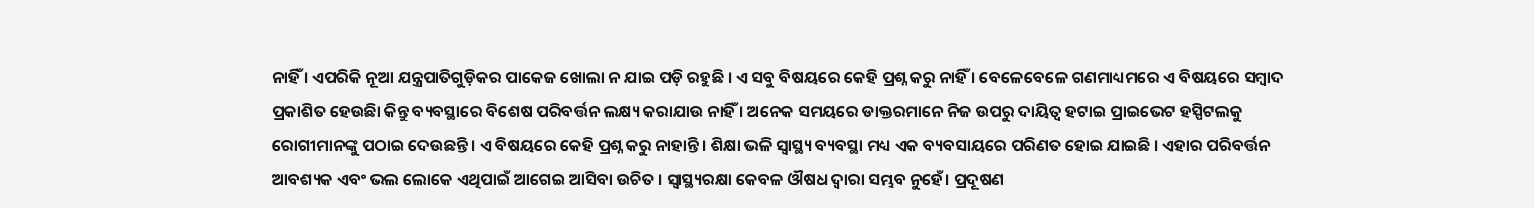ନାହିଁ । ଏପରିକି ନୂଆ ଯନ୍ତ୍ରପାତିଗୁଡ଼ିକର ପାକେଜ ଖୋଲା ନ ଯାଇ ପଡ଼ି ରହୁଛି । ଏ ସବୁ ବିଷୟରେ କେହି ପ୍ରଶ୍ନ କରୁ ନାହିଁ । ବେଳେବେଳେ ଗଣମାଧ୍ୟମରେ ଏ ବିଷୟରେ ସମ୍ବାଦ ପ୍ରକାଶିତ ହେଉଛିା କିନ୍ତୁ ବ୍ୟବସ୍ଥାରେ ବିଶେଷ ପରିବର୍ତ୍ତନ ଲକ୍ଷ୍ୟ କରାଯାଉ ନାହିଁ । ଅନେକ ସମୟରେ ଡାକ୍ତରମାନେ ନିଜ ଉପରୁ ଦାୟିତ୍ବ ହଟାଇ ପ୍ରାଇଭେଟ ହସ୍ପିଟଲକୁ ରୋଗୀମାନଙ୍କୁ ପଠାଇ ଦେଉଛନ୍ତି । ଏ ବିଷୟରେ କେହି ପ୍ରଶ୍ନ କରୁ ନାହାନ୍ତି । ଶିକ୍ଷା ଭଳି ସ୍ୱାସ୍ଥ୍ୟ ବ୍ୟବସ୍ଥା ମଧ୍ୟ ଏକ ବ୍ୟବସାୟରେ ପରିଣତ ହୋଇ ଯାଇଛି । ଏହାର ପରିବର୍ତ୍ତନ ଆବଶ୍ୟକ ଏବଂ ଭଲ ଲୋକେ ଏଥିପାଇଁ ଆଗେଇ ଆସିବା ଉଚିତ । ସ୍ବାସ୍ଥ୍ୟରକ୍ଷା କେବଳ ଔଷଧ ଦ୍ବାରା ସମ୍ଭବ ନୁହେଁ। ପ୍ରଦୂଷଣ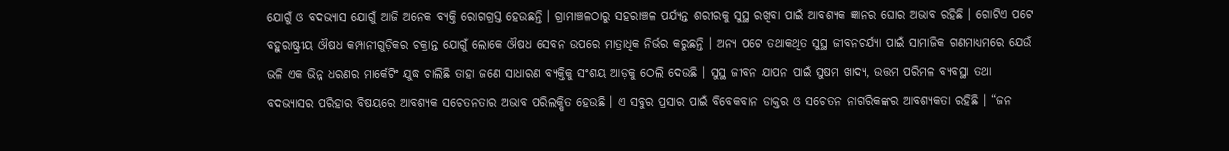ଯୋଗୁଁ ଓ ବଦଭ୍ୟାସ ଯୋଗୁଁ ଆଜି ଅନେକ ବ୍ୟକ୍ତି ରୋଗଗ୍ରସ୍ତ ହେଉଛନ୍ତି । ଗ୍ରାମାଞ୍ଚଳଠାରୁ ସହରାଞ୍ଚଳ ପର୍ଯ୍ୟନ୍ତ ଶରୀରକୁ ସୁସ୍ଥ ରଖିବା ପାଇଁ ଆବଶ୍ୟକ ଜ୍ଞାନର ଘୋର ଅଭାବ ରହିଛି । ଗୋଟିଏ ପଟେ ବହୁରାଷ୍ଟ୍ରୀୟ ଔଷଧ କମ୍ପାନୀଗୁଡ଼ିକର ଚକ୍ରାନ୍ତ ଯୋଗୁଁ ଲୋକେ ଔଷଧ ସେବନ ଉପରେ ମାତ୍ରାଧିକ ନିର୍ଭର କରୁଛନ୍ତି । ଅନ୍ୟ ପଟେ ତଥାକଥିତ ସୁସ୍ଥ ଜୀବନଚର୍ଯ୍ୟା ପାଇଁ ସାମାଜିକ ଗଣମାଧ୍ୟମରେ ଯେଉଁ ଭଳି ଏକ ଭିନ୍ନ ଧରଣର ମାର୍କେଟିଂ ଯୁଦ୍ଧ ଚାଲିଛି ତାହା ଜଣେ ସାଧାରଣ ବ୍ୟକ୍ତିକୁ ସଂଶୟ ଆଡ଼କୁ ଠେଲି ଦେଉଛି । ସୁସ୍ଥ ଜୀବନ ଯାପନ ପାଇଁ ସୁଷମ ଖାଦ୍ୟ, ଉତ୍ତମ ପରିମଳ ବ୍ୟବସ୍ଥା ତଥା ବଦଭ୍ୟାସର ପରିହାର ବିଷୟରେ ଆବଶ୍ୟକ ସଚେତନତାର ଅଭାବ ପରିଲକ୍ଷିତ ହେଉଛି । ଏ ସବୁର ପ୍ରସାର ପାଇଁ ବିବେକବାନ ଡାକ୍ତର ଓ ସଚେତନ ନାଗରିକଙ୍କର ଆବଶ୍ୟକତା ରହିଛି । “ଜନ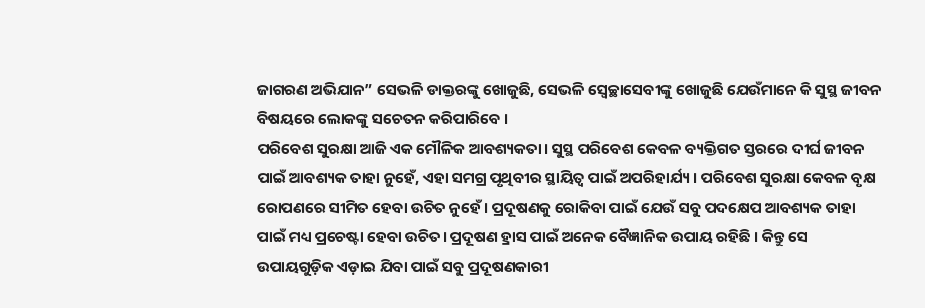ଜାଗରଣ ଅଭିଯାନ” ସେଭଳି ଡାକ୍ତରଙ୍କୁ ଖୋଜୁଛି, ସେଭଳି ସ୍ବେଚ୍ଛାସେବୀଙ୍କୁ ଖୋଜୁଛି ଯେଉଁମାନେ କି ସୁସ୍ଥ ଜୀବନ ବିଷୟରେ ଲୋକଙ୍କୁ ସଚେତନ କରିପାରିବେ ।
ପରିବେଶ ସୁରକ୍ଷା ଆଜି ଏକ ମୌଳିକ ଆବଶ୍ୟକତା। ସୁସ୍ଥ ପରିବେଶ କେବଳ ବ୍ୟକ୍ତିଗତ ସ୍ତରରେ ଦୀର୍ଘ ଜୀବନ ପାଇଁ ଆବଶ୍ୟକ ତାହା ନୁହେଁ, ଏହା ସମଗ୍ର ପୃଥିବୀର ସ୍ଥାୟିତ୍ବ ପାଇଁ ଅପରିହାର୍ଯ୍ୟ । ପରିବେଶ ସୁରକ୍ଷା କେବଳ ବୃକ୍ଷ ରୋପଣରେ ସୀମିତ ହେବା ଉଚିତ ନୁହେଁ । ପ୍ରଦୂଷଣକୁ ରୋକିବା ପାଇଁ ଯେଉଁ ସବୁ ପଦକ୍ଷେପ ଆବଶ୍ୟକ ତାହା ପାଇଁ ମଧ୍ୟ ପ୍ରଚେଷ୍ଟା ହେବା ଉଚିତ। ପ୍ରଦୂଷଣ ହ୍ରାସ ପାଇଁ ଅନେକ ବୈଜ୍ଞାନିକ ଉପାୟ ରହିଛି । କିନ୍ତୁ ସେ ଉପାୟଗୁଡ଼ିକ ଏଡ଼ାଇ ଯିବା ପାଇଁ ସବୁ ପ୍ରଦୂଷଣକାରୀ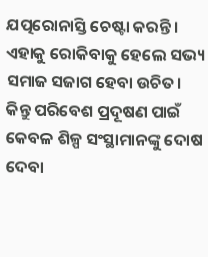ଯତ୍ପରୋନାସ୍ତି ଚେଷ୍ଟା କରନ୍ତି । ଏହାକୁ ରୋକିବାକୁ ହେଲେ ସଭ୍ୟ ସମାଜ ସଜାଗ ହେବା ଉଚିତ। କିନ୍ତୁ ପରିବେଶ ପ୍ରଦୂଷଣ ପାଇଁ କେବଳ ଶିଳ୍ପ ସଂସ୍ଥାମାନଙ୍କୁ ଦୋଷ ଦେବା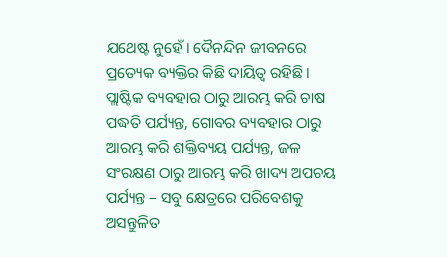ଯଥେଷ୍ଟ ନୁହେଁ। ଦୈନନ୍ଦିନ ଜୀବନରେ ପ୍ରତ୍ୟେକ ବ୍ୟକ୍ତିର କିଛି ଦାୟିତ୍ବ ରହିଛି। ପ୍ଲାଷ୍ଟିକ ବ୍ୟବହାର ଠାରୁ ଆରମ୍ଭ କରି ଚାଷ ପଦ୍ଧତି ପର୍ଯ୍ୟନ୍ତ, ଗୋବର ବ୍ୟବହାର ଠାରୁ ଆରମ୍ଭ କରି ଶକ୍ତିବ୍ୟୟ ପର୍ଯ୍ୟନ୍ତ, ଜଳ ସଂରକ୍ଷଣ ଠାରୁ ଆରମ୍ଭ କରି ଖାଦ୍ୟ ଅପଚୟ ପର୍ଯ୍ୟନ୍ତ – ସବୁ କ୍ଷେତ୍ରରେ ପରିବେଶକୁ ଅସନ୍ତୁଳିତ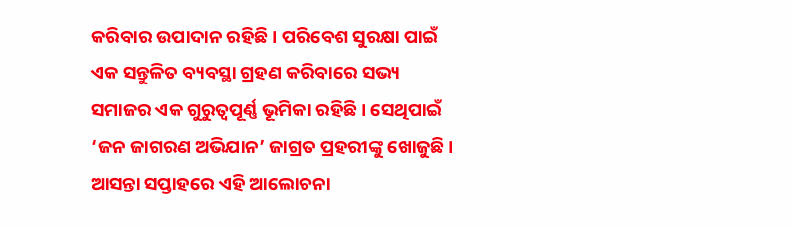କରିବାର ଉପାଦାନ ରହିଛି । ପରିବେଶ ସୁରକ୍ଷା ପାଇଁ ଏକ ସନ୍ତୁଳିତ ବ୍ୟବସ୍ଥା ଗ୍ରହଣ କରିବାରେ ସଭ୍ୟ ସମାଜର ଏକ ଗୁରୁତ୍ବପୂର୍ଣ୍ଣ ଭୂମିକା ରହିଛି । ସେଥିପାଇଁ ‘ଜନ ଜାଗରଣ ଅଭିଯାନ’ ଜାଗ୍ରତ ପ୍ରହରୀଙ୍କୁ ଖୋଜୁଛି ।
ଆସନ୍ତା ସପ୍ତାହରେ ଏହି ଆଲୋଚନା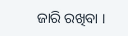ଜାରି ରଖିବା ।